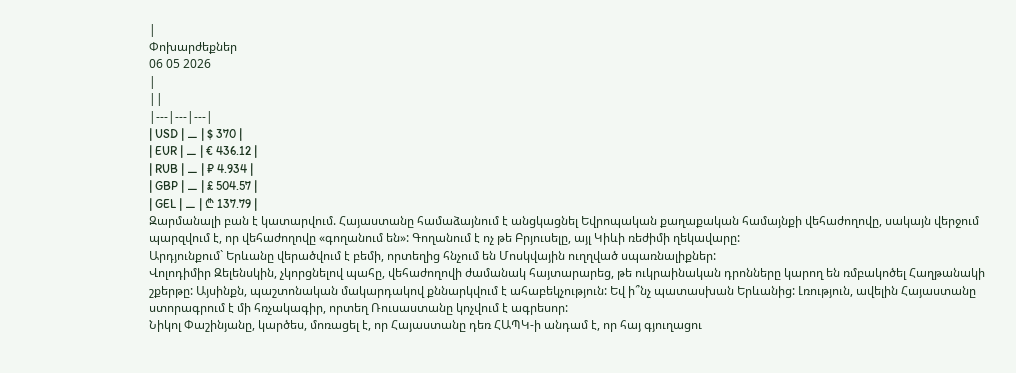|
Փոխարժեքներ
06 05 2026
|
||
|---|---|---|
| USD | ⚊ | $ 370 |
| EUR | ⚊ | € 436.12 |
| RUB | ⚊ | ₽ 4.934 |
| GBP | ⚊ | £ 504.57 |
| GEL | ⚊ | ₾ 137.79 |
Զարմանալի բան է կատարվում. Հայաստանը համաձայնում է անցկացնել Եվրոպական քաղաքական համայնքի վեհաժողովը, սակայն վերջում պարզվում է, որ վեհաժողովը «գողանում են»: Գողանում է ոչ թե Բրյուսելը, այլ Կիևի ռեժիմի ղեկավարը:
Արդյունքում` Երևանը վերածվում է բեմի, որտեղից հնչում են Մոսկվային ուղղված սպառնալիքներ:
Վոլոդիմիր Զելենսկին, չկորցնելով պահը, վեհաժողովի ժամանակ հայտարարեց, թե ուկրաինական դրոնները կարող են ռմբակոծել Հաղթանակի շքերթը: Այսինքն, պաշտոնական մակարդակով քննարկվում է ահաբեկչություն: Եվ ի՞նչ պատասխան Երևանից: Լռություն, ավելին Հայաստանը ստորագրում է մի հռչակագիր, որտեղ Ռուսաստանը կոչվում է ագրեսոր:
Նիկոլ Փաշինյանը, կարծես, մոռացել է, որ Հայաստանը դեռ ՀԱՊԿ-ի անդամ է, որ հայ գյուղացու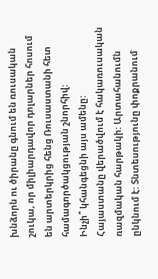խնձորն ու ծիրանը գնում են ռուսական շուկա, որ միլիարդավոր դոլարներ հոսում են արտերկրից հենց Ռուսաստանի հետ համագործակցության շնորհիվ:
Ինչի՞ կհանգեցնի այս ամենը:
Հայաստանը վերածվում է հակառուսական ռազմական հարթակի: Արտահանումն ընկնում է: Տնտեսությունը փոքրանում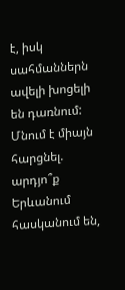է, իսկ սահմաններն ավելի խոցելի են դառնում: Մնում է միայն հարցնել. արդյո՞ք Երևանում հասկանում են,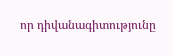որ դիվանագիտությունը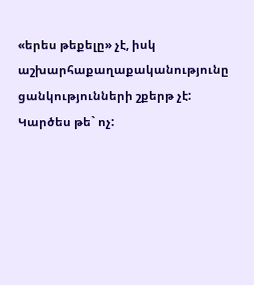«երես թեքելը» չէ, իսկ աշխարհաքաղաքականությունը ցանկությունների շքերթ չէ: Կարծես թե` ոչ: